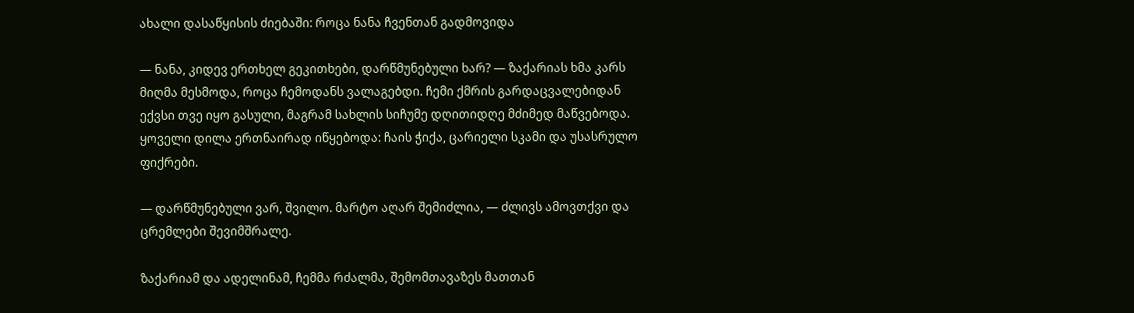ახალი დასაწყისის ძიებაში: როცა ნანა ჩვენთან გადმოვიდა

— ნანა, კიდევ ერთხელ გეკითხები, დარწმუნებული ხარ? — ზაქარიას ხმა კარს მიღმა მესმოდა, როცა ჩემოდანს ვალაგებდი. ჩემი ქმრის გარდაცვალებიდან ექვსი თვე იყო გასული, მაგრამ სახლის სიჩუმე დღითიდღე მძიმედ მაწვებოდა. ყოველი დილა ერთნაირად იწყებოდა: ჩაის ჭიქა, ცარიელი სკამი და უსასრულო ფიქრები.

— დარწმუნებული ვარ, შვილო. მარტო აღარ შემიძლია, — ძლივს ამოვთქვი და ცრემლები შევიმშრალე.

ზაქარიამ და ადელინამ, ჩემმა რძალმა, შემომთავაზეს მათთან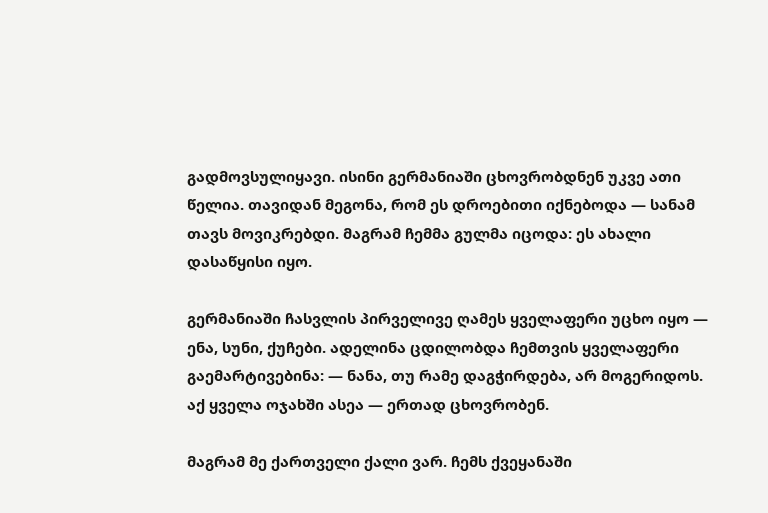გადმოვსულიყავი. ისინი გერმანიაში ცხოვრობდნენ უკვე ათი წელია. თავიდან მეგონა, რომ ეს დროებითი იქნებოდა — სანამ თავს მოვიკრებდი. მაგრამ ჩემმა გულმა იცოდა: ეს ახალი დასაწყისი იყო.

გერმანიაში ჩასვლის პირველივე ღამეს ყველაფერი უცხო იყო — ენა, სუნი, ქუჩები. ადელინა ცდილობდა ჩემთვის ყველაფერი გაემარტივებინა: — ნანა, თუ რამე დაგჭირდება, არ მოგერიდოს. აქ ყველა ოჯახში ასეა — ერთად ცხოვრობენ.

მაგრამ მე ქართველი ქალი ვარ. ჩემს ქვეყანაში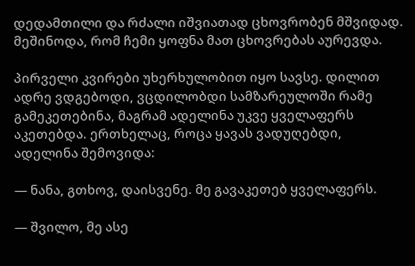დედამთილი და რძალი იშვიათად ცხოვრობენ მშვიდად. მეშინოდა, რომ ჩემი ყოფნა მათ ცხოვრებას აურევდა.

პირველი კვირები უხერხულობით იყო სავსე. დილით ადრე ვდგებოდი, ვცდილობდი სამზარეულოში რამე გამეკეთებინა, მაგრამ ადელინა უკვე ყველაფერს აკეთებდა. ერთხელაც, როცა ყავას ვადუღებდი, ადელინა შემოვიდა:

— ნანა, გთხოვ, დაისვენე. მე გავაკეთებ ყველაფერს.

— შვილო, მე ასე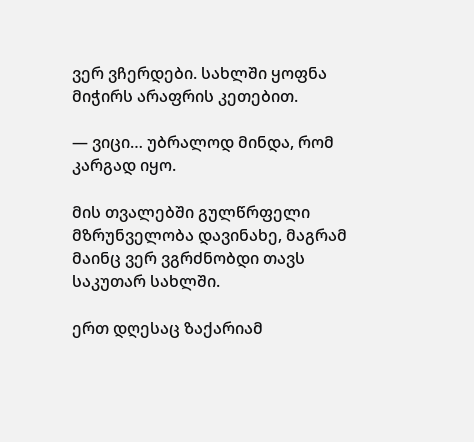ვერ ვჩერდები. სახლში ყოფნა მიჭირს არაფრის კეთებით.

— ვიცი… უბრალოდ მინდა, რომ კარგად იყო.

მის თვალებში გულწრფელი მზრუნველობა დავინახე, მაგრამ მაინც ვერ ვგრძნობდი თავს საკუთარ სახლში.

ერთ დღესაც ზაქარიამ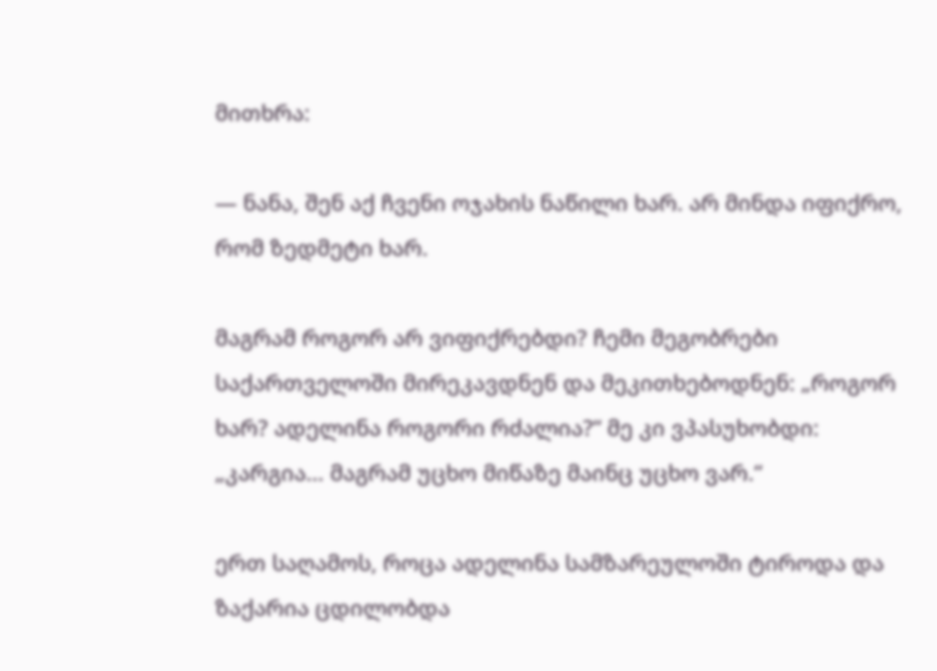მითხრა:

— ნანა, შენ აქ ჩვენი ოჯახის ნაწილი ხარ. არ მინდა იფიქრო, რომ ზედმეტი ხარ.

მაგრამ როგორ არ ვიფიქრებდი? ჩემი მეგობრები საქართველოში მირეკავდნენ და მეკითხებოდნენ: „როგორ ხარ? ადელინა როგორი რძალია?“ მე კი ვპასუხობდი: „კარგია… მაგრამ უცხო მიწაზე მაინც უცხო ვარ.“

ერთ საღამოს, როცა ადელინა სამზარეულოში ტიროდა და ზაქარია ცდილობდა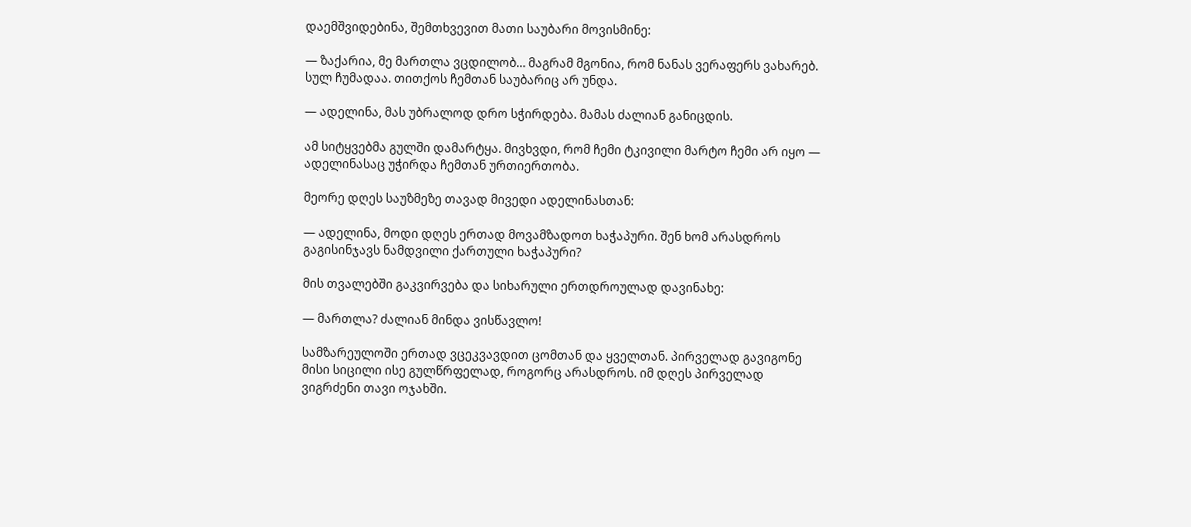დაემშვიდებინა, შემთხვევით მათი საუბარი მოვისმინე:

— ზაქარია, მე მართლა ვცდილობ… მაგრამ მგონია, რომ ნანას ვერაფერს ვახარებ. სულ ჩუმადაა. თითქოს ჩემთან საუბარიც არ უნდა.

— ადელინა, მას უბრალოდ დრო სჭირდება. მამას ძალიან განიცდის.

ამ სიტყვებმა გულში დამარტყა. მივხვდი, რომ ჩემი ტკივილი მარტო ჩემი არ იყო — ადელინასაც უჭირდა ჩემთან ურთიერთობა.

მეორე დღეს საუზმეზე თავად მივედი ადელინასთან:

— ადელინა, მოდი დღეს ერთად მოვამზადოთ ხაჭაპური. შენ ხომ არასდროს გაგისინჯავს ნამდვილი ქართული ხაჭაპური?

მის თვალებში გაკვირვება და სიხარული ერთდროულად დავინახე:

— მართლა? ძალიან მინდა ვისწავლო!

სამზარეულოში ერთად ვცეკვავდით ცომთან და ყველთან. პირველად გავიგონე მისი სიცილი ისე გულწრფელად, როგორც არასდროს. იმ დღეს პირველად ვიგრძენი თავი ოჯახში.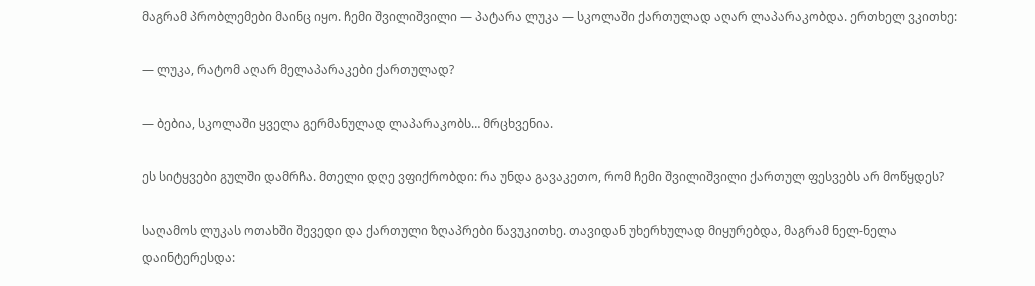მაგრამ პრობლემები მაინც იყო. ჩემი შვილიშვილი — პატარა ლუკა — სკოლაში ქართულად აღარ ლაპარაკობდა. ერთხელ ვკითხე:

— ლუკა, რატომ აღარ მელაპარაკები ქართულად?

— ბებია, სკოლაში ყველა გერმანულად ლაპარაკობს… მრცხვენია.

ეს სიტყვები გულში დამრჩა. მთელი დღე ვფიქრობდი: რა უნდა გავაკეთო, რომ ჩემი შვილიშვილი ქართულ ფესვებს არ მოწყდეს?

საღამოს ლუკას ოთახში შევედი და ქართული ზღაპრები წავუკითხე. თავიდან უხერხულად მიყურებდა, მაგრამ ნელ-ნელა დაინტერესდა: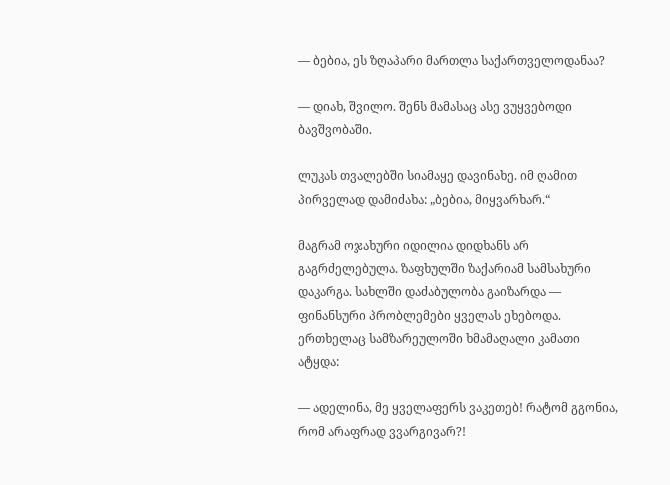— ბებია, ეს ზღაპარი მართლა საქართველოდანაა?

— დიახ, შვილო. შენს მამასაც ასე ვუყვებოდი ბავშვობაში.

ლუკას თვალებში სიამაყე დავინახე. იმ ღამით პირველად დამიძახა: „ბებია, მიყვარხარ.“

მაგრამ ოჯახური იდილია დიდხანს არ გაგრძელებულა. ზაფხულში ზაქარიამ სამსახური დაკარგა. სახლში დაძაბულობა გაიზარდა — ფინანსური პრობლემები ყველას ეხებოდა. ერთხელაც სამზარეულოში ხმამაღალი კამათი ატყდა:

— ადელინა, მე ყველაფერს ვაკეთებ! რატომ გგონია, რომ არაფრად ვვარგივარ?!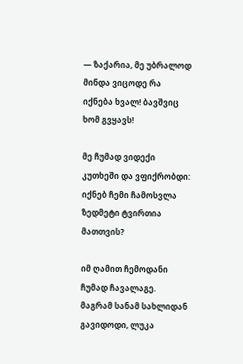— ზაქარია, მე უბრალოდ მინდა ვიცოდე რა იქნება ხვალ! ბავშვიც ხომ გვყავს!

მე ჩუმად ვიდექი კუთხეში და ვფიქრობდი: იქნებ ჩემი ჩამოსვლა ზედმეტი ტვირთია მათთვის?

იმ ღამით ჩემოდანი ჩუმად ჩავალაგე. მაგრამ სანამ სახლიდან გავიდოდი, ლუკა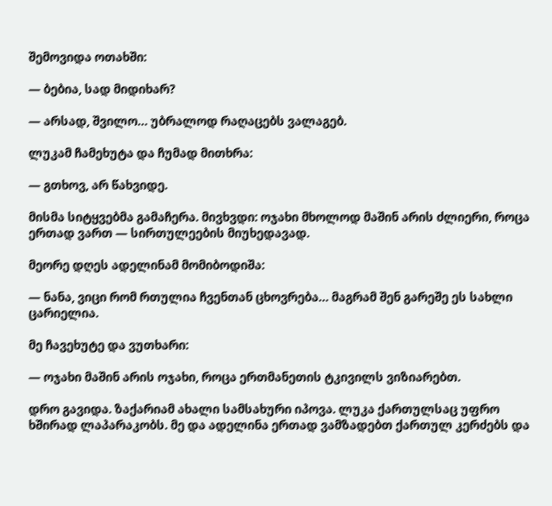შემოვიდა ოთახში:

— ბებია, სად მიდიხარ?

— არსად, შვილო… უბრალოდ რაღაცებს ვალაგებ.

ლუკამ ჩამეხუტა და ჩუმად მითხრა:

— გთხოვ, არ წახვიდე.

მისმა სიტყვებმა გამაჩერა. მივხვდი: ოჯახი მხოლოდ მაშინ არის ძლიერი, როცა ერთად ვართ — სირთულეების მიუხედავად.

მეორე დღეს ადელინამ მომიბოდიშა:

— ნანა, ვიცი რომ რთულია ჩვენთან ცხოვრება… მაგრამ შენ გარეშე ეს სახლი ცარიელია.

მე ჩავეხუტე და ვუთხარი:

— ოჯახი მაშინ არის ოჯახი, როცა ერთმანეთის ტკივილს ვიზიარებთ.

დრო გავიდა. ზაქარიამ ახალი სამსახური იპოვა. ლუკა ქართულსაც უფრო ხშირად ლაპარაკობს. მე და ადელინა ერთად ვამზადებთ ქართულ კერძებს და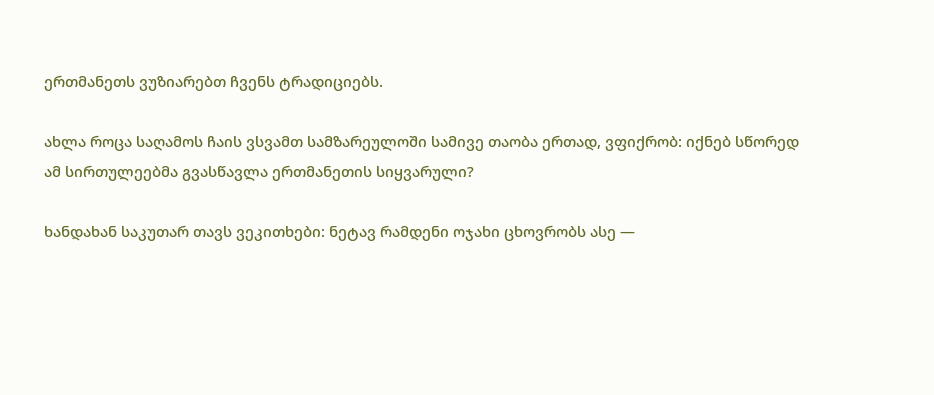ერთმანეთს ვუზიარებთ ჩვენს ტრადიციებს.

ახლა როცა საღამოს ჩაის ვსვამთ სამზარეულოში სამივე თაობა ერთად, ვფიქრობ: იქნებ სწორედ ამ სირთულეებმა გვასწავლა ერთმანეთის სიყვარული?

ხანდახან საკუთარ თავს ვეკითხები: ნეტავ რამდენი ოჯახი ცხოვრობს ასე —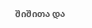შიშითა და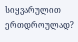სიყვარულით ერთდროულად?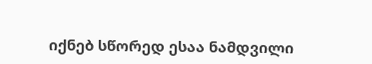იქნებ სწორედ ესაა ნამდვილი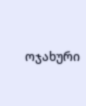ოჯახური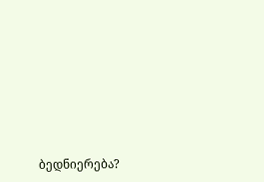ბედნიერება?